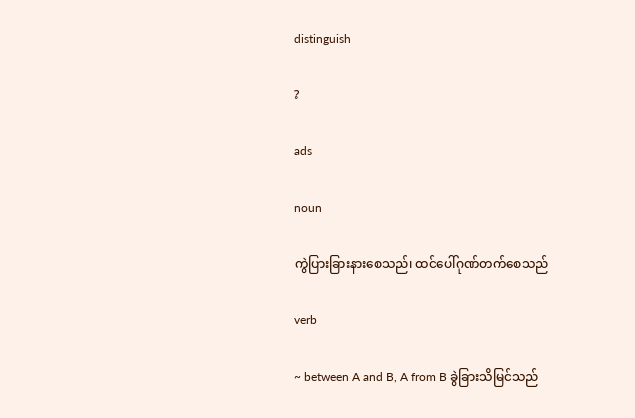distinguish

?

ads

noun

ကွဲပြားခြားနားစေသည်၊ ထင်ပေါ်ဂုဏ်တက်စေသည်

verb

~ between A and B, A from B ခွဲခြားသိမြင်သည်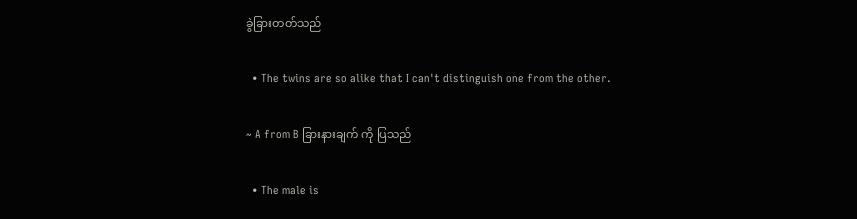ခွဲခြားတတ်သည်

  • The twins are so alike that I can't distinguish one from the other.

~ A from B ခြားနားချက် ကို ပြသည်

  • The male is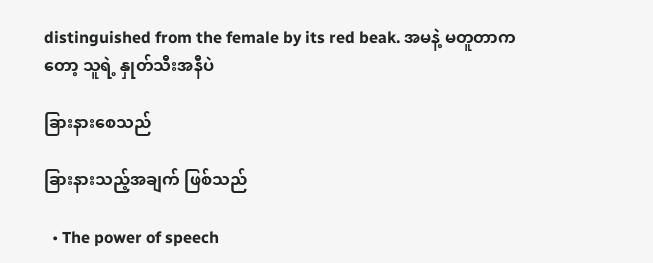distinguished from the female by its red beak. အမနဲ့ မတူတာကတော့ သူရဲ့ နှုတ်သီးအနီပဲ

ခြားနားစေသည်

ခြားနားသည့်အချက် ဖြစ်သည်

  • The power of speech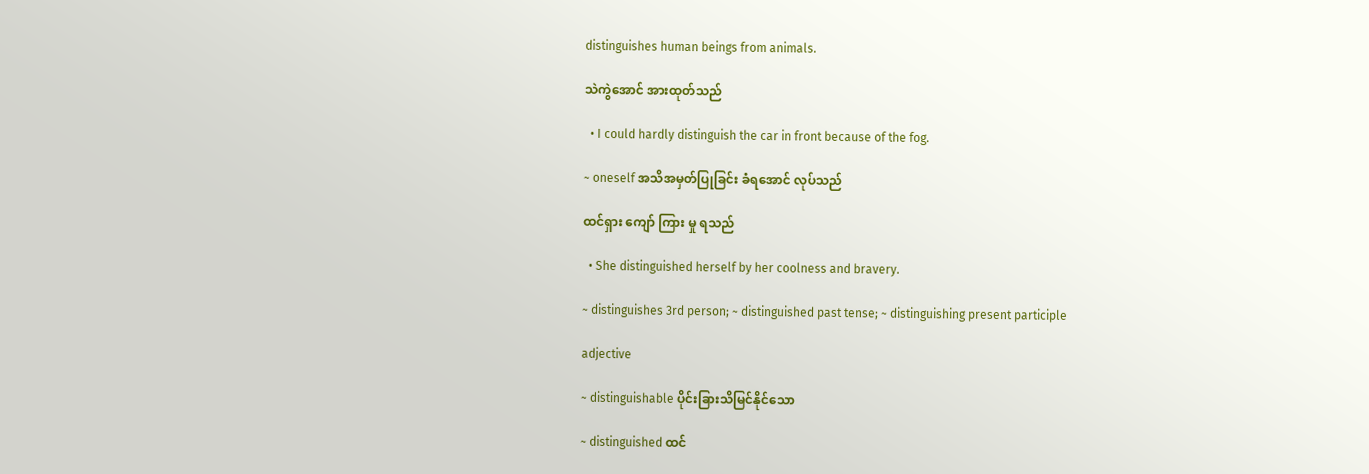distinguishes human beings from animals.

သဲကွဲအောင် အားထုတ်သည်

  • I could hardly distinguish the car in front because of the fog.

~ oneself အသိအမှတ်ပြုခြင်း ခံရအောင် လုပ်သည်

ထင်ရှား ကျော် ကြား မှု ရသည်

  • She distinguished herself by her coolness and bravery.

~ distinguishes 3rd person; ~ distinguished past tense; ~ distinguishing present participle

adjective

~ distinguishable ပိုင်းခြားသိမြင်နိုင်သော

~ distinguished ထင်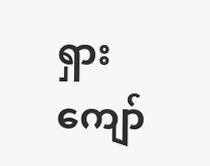ရှားကျော်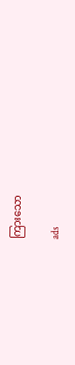ကြားသော

ads